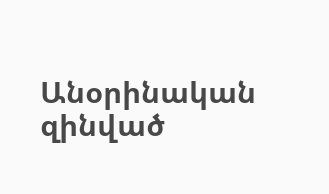Անօրինական զինված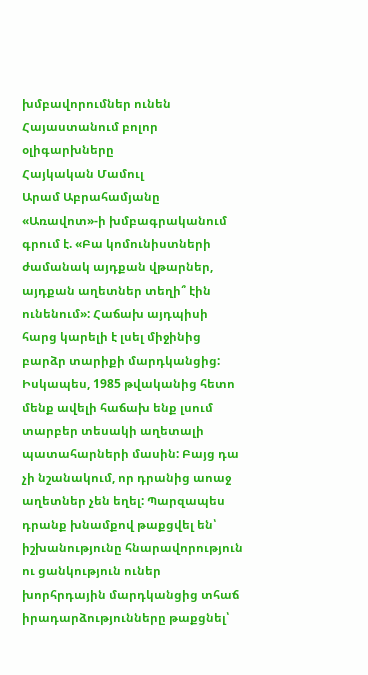խմբավորումներ ունեն Հայաստանում բոլոր օլիգարխները
Հայկական Մամուլ
Արամ Աբրահամյանը «Առավոտ»-ի խմբագրականում գրում է. «Բա կոմունիստների ժամանակ այդքան վթարներ, այդքան աղետներ տեղի՞ էին ունենում»: Հաճախ այդպիսի հարց կարելի է լսել միջինից բարձր տարիքի մարդկանցից: Իսկապես, 1985 թվականից հետո մենք ավելի հաճախ ենք լսում տարբեր տեսակի աղետալի պատահարների մասին: Բայց դա չի նշանակում, որ դրանից աոաջ աղետներ չեն եղել: Պարզապես դրանք խնամքով թաքցվել են՝ իշխանությունը հնարավորություն ու ցանկություն ուներ խորհրդային մարդկանցից տհաճ իրադարձությունները թաքցնել՝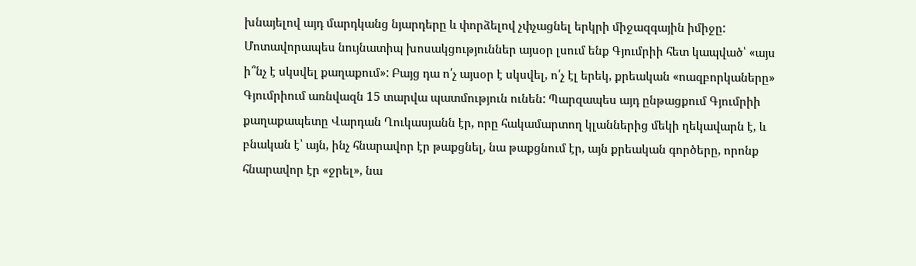խնայելով այդ մարդկանց նյարդերը և փորձելով չփչացնել երկրի միջազգային իմիջը:
Մոտավորապես նույնատիպ խոսակցություններ այսօր լսում ենք Գյումրիի հետ կապված՝ «այս ի՞նչ է սկսվել քաղաքում»: Բայց դա ո՛չ այսօր է սկսվել, ո՛չ էլ երեկ, քրեական «ոազբորկաները» Գյումրիում առնվազն 15 տարվա պատմություն ունեն: Պարզապես այդ ընթացքում Գյումրիի քաղաքապետը Վարդան Ղուկասյանն էր, որը հակամարտող կլաններից մեկի ղեկավարն է, և բնական է՝ այն, ինչ հնարավոր էր թաքցնել, նա թաքցնում էր, այն քրեական գործերը, որոնք հնարավոր էր «ջրել», նա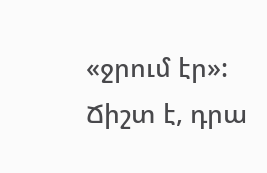«ջրում էր»:
Ճիշտ է, դրա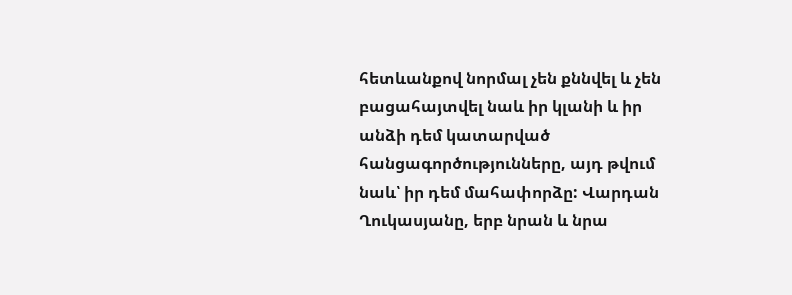հետևանքով նորմալ չեն քննվել և չեն բացահայտվել նաև իր կլանի և իր անձի դեմ կատարված հանցագործությունները, այդ թվում նաև՝ իր դեմ մահափորձը: Վարդան Ղուկասյանը, երբ նրան և նրա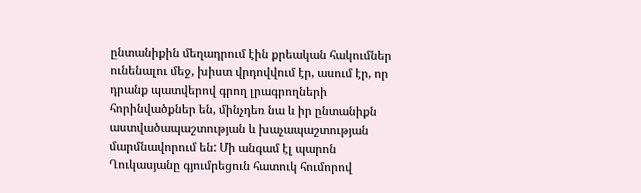ընտանիքին մեղադրում էին քրեական հակումներ ունենալու մեջ, խիստ վրդովվում էր, ասում էր, որ դրանք պատվերով գրող լրագրողների հորինվածքներ են, մինչդեռ նա և իր ընտանիքն աստվածապաշտության և խաչապաշտության մարմնավորում են: Մի անգամ էլ պարոն Ղուկասյանը գյումրեցուն հատուկ հումորով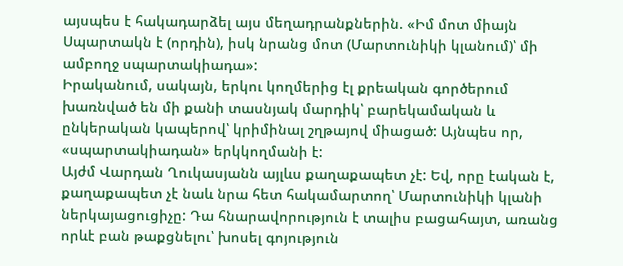այսպես է հակադարձել այս մեղադրանքներին. «Իմ մոտ միայն Սպարտակն է (որդին), իսկ նրանց մոտ (Մարտունիկի կլանում)՝ մի ամբողջ սպարտակիադա»:
Իրականում, սակայն, երկու կողմերից էլ քրեական գործերում խառնված են մի քանի տասնյակ մարդիկ՝ բարեկամական և ընկերական կապերով՝ կրիմինալ շղթայով միացած: Այնպես որ, «սպարտակիադան» երկկողմանի է:
Այժմ Վարդան Ղուկասյանն այլևս քաղաքապետ չէ: Եվ, որը էական է, քաղաքապետ չէ նաև նրա հետ հակամարտող՝ Մարտունիկի կլանի ներկայացուցիչը: Դա հնարավորություն է տալիս բացահայտ, առանց որևէ բան թաքցնելու՝ խոսել գոյություն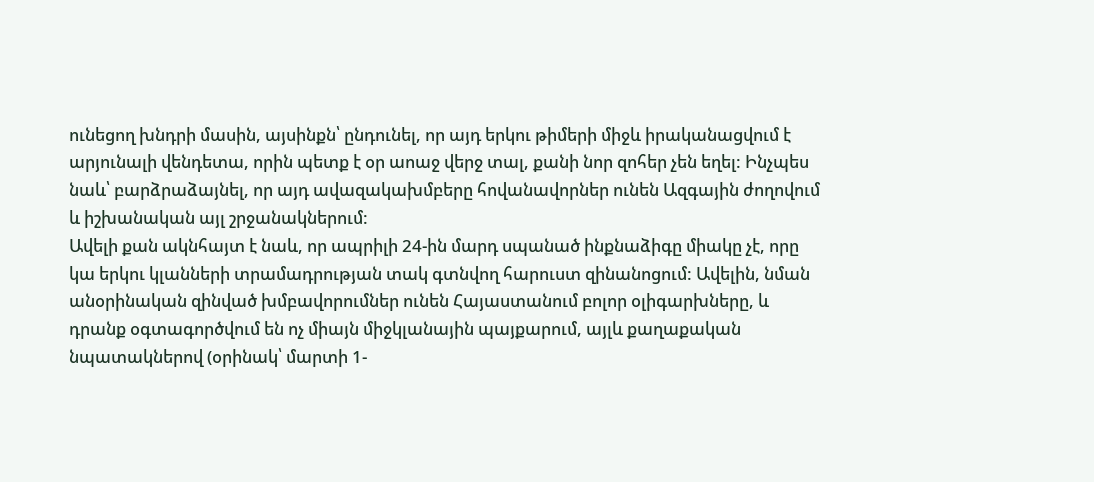ունեցող խնդրի մասին, այսինքն՝ ընդունել, որ այդ երկու թիմերի միջև իրականացվում է արյունալի վենդետա, որին պետք է օր աոաջ վերջ տալ, քանի նոր զոհեր չեն եղել: Ինչպես նաև՝ բարձրաձայնել, որ այդ ավազակախմբերը հովանավորներ ունեն Ազգային ժողովում և իշխանական այլ շրջանակներում:
Ավելի քան ակնհայտ է նաև, որ ապրիլի 24-ին մարդ սպանած ինքնաձիգը միակը չէ, որը կա երկու կլանների տրամադրության տակ գտնվող հարուստ զինանոցում: Ավելին, նման անօրինական զինված խմբավորումներ ունեն Հայաստանում բոլոր օլիգարխները, և դրանք օգտագործվում են ոչ միայն միջկլանային պայքարում, այլև քաղաքական նպատակներով (օրինակ՝ մարտի 1-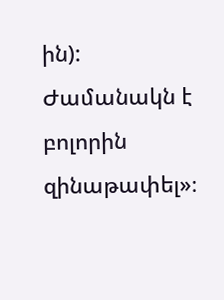ին): Ժամանակն է բոլորին զինաթափել»։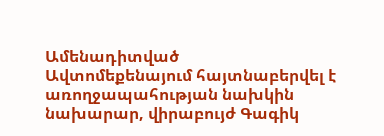Ամենադիտված
Ավտոմեքենայում հայտնաբերվել է առողջապահության նախկին նախարար, վիրաբույժ Գագիկ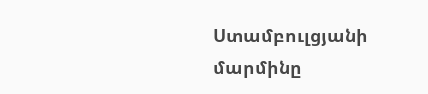Ստամբուլցյանի մարմինը